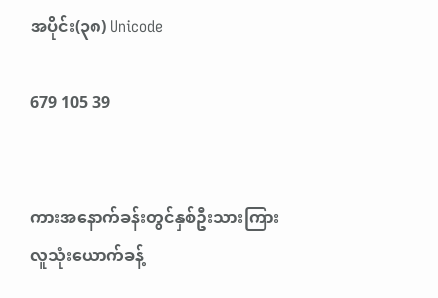အပိုင်း(၃၈) Unicode

679 105 39


ကားအနောက်ခန်းတွင်နှစ်ဦးသားကြားလူသုံးယောက်ခန့်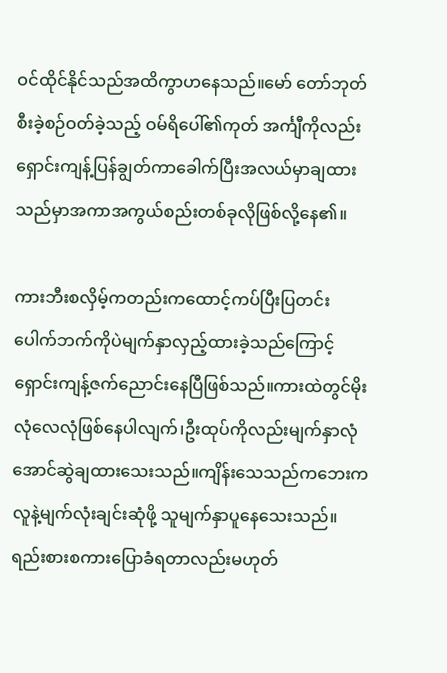ဝင်ထိုင်နိုင်သည်အထိကွာဟနေသည်။မော် တော်ဘုတ်စီးခဲ့စဉ်ဝတ်ခဲ့သည့် ဝမ်ရိပေါ်၏ကုတ် အင်္ကျီကိုလည်းရှောင်းကျန့်ပြန်ချွတ်ကာခေါက်ပြီးအလယ်မှာချထားသည်မှာအကာအကွယ်စည်းတစ်ခုလိုဖြစ်လို့နေ၏။

ကားဘီးစလှိမ့်ကတည်းကထောင့်ကပ်ပြီးပြတင်းပေါက်ဘက်ကိုပဲမျက်နှာလှည့်ထားခဲ့သည်ကြောင့် ရှောင်းကျန့်ဇက်ညောင်းနေပြီဖြစ်သည်။ကားထဲတွင်မိုးလုံလေလုံဖြစ်နေပါလျက်၊ဦးထုပ်ကိုလည်းမျက်နှာလုံအောင်ဆွဲချထားသေးသည်။ကျိန်းသေသည်ကဘေးကလူနဲ့မျက်လုံးချင်းဆုံဖို့ သူမျက်နှာပူနေသေးသည်။ရည်းစားစကားပြောခံရတာလည်းမဟုတ်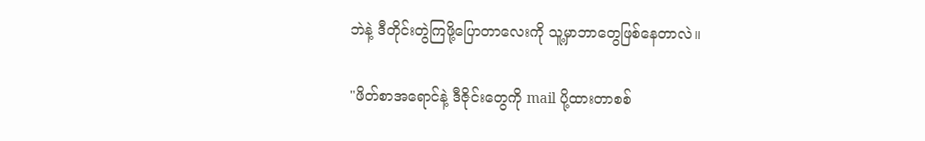ဘဲနဲ့ ဒီတိုင်းတွဲကြဖို့ပြောတာလေးကို သူ့မှာဘာတွေဖြစ်နေတာလဲ။

"ဖိတ်စာအရောင်နဲ့ ဒီဇိုင်းတွေကို mail ပို့ထားတာစစ်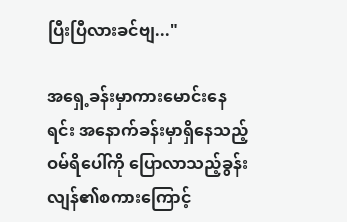ပြီးပြီလားခင်ဗျ..."

အရှေ့ခန်းမှာကားမောင်းနေရင်း အနောက်ခန်းမှာရှိနေသည့် ဝမ်ရိပေါ်ကို ပြောလာသည့်ခွန်းလျန်၏စကားကြောင့်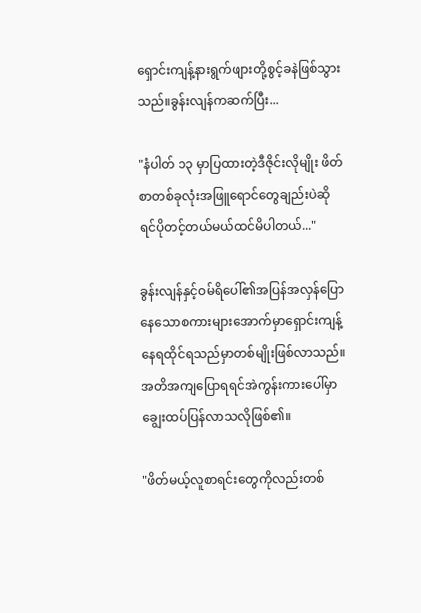ရှောင်းကျန့်နားရွက်ဖျားတို့စွင့်ခနဲဖြစ်သွားသည်။ခွန်းလျန်ကဆက်ပြီး...

"နံပါတ် ၁၃ မှာပြထားတဲ့ဒီဇိုင်းလိုမျိုး ဖိတ်စာတစ်ခုလုံးအဖြူရောင်တွေချည်းပဲဆိုရင်ပိုတင့်တယ်မယ်ထင်မိပါတယ်..."

ခွန်းလျန်နှင့်ဝမ်ရိပေါ်၏အပြန်အလှန်ပြောနေသောစကားများအောက်မှာရှောင်းကျန့်နေရထိုင်ရသည်မှာတစ်မျိုးဖြစ်လာသည်။အတိအကျပြောရရင်အဲကွန်းကားပေါ်မှာချွေးထပ်ပြန်လာသလိုဖြစ်၏။

"ဖိတ်မယ့်လူစာရင်းတွေကိုလည်းတစ်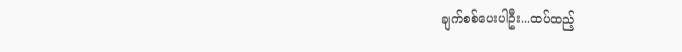ချက်စစ်ပေးပါဦး...ထပ်ထည့်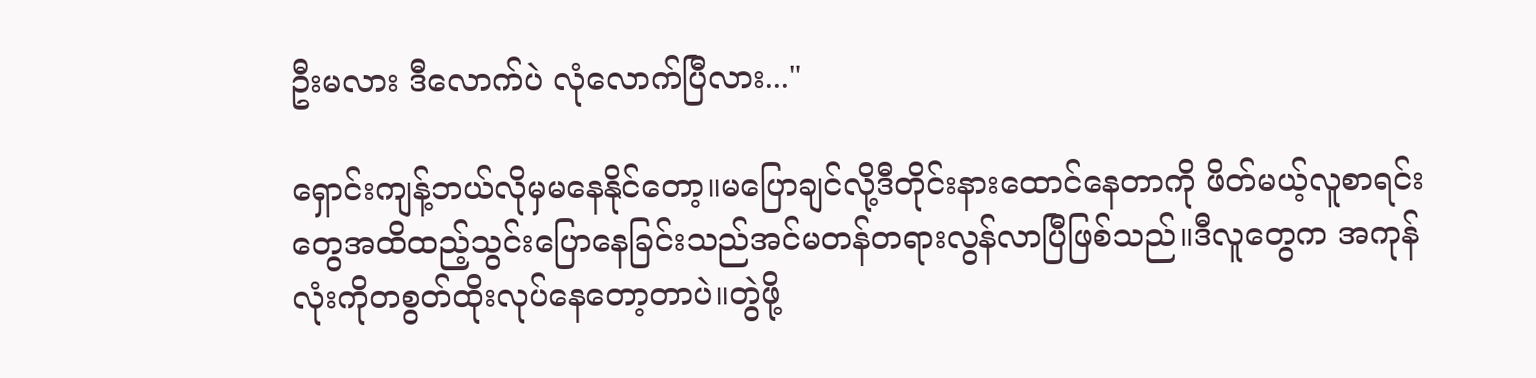ဦးမလား ဒီလောက်ပဲ လုံလောက်ပြီလား..."

ရှောင်းကျန့်ဘယ်လိုမှမနေနိုင်တော့။မပြောချင်လို့ဒီတိုင်းနားထောင်နေတာကို ဖိတ်မယ့်လူစာရင်းတွေအထိထည့်သွင်းပြောနေခြင်းသည်အင်မတန်တရားလွန်လာပြီဖြစ်သည်။ဒီလူတွေက အကုန်လုံးကိုတစွတ်ထိုးလုပ်နေတော့တာပဲ။တွဲဖို့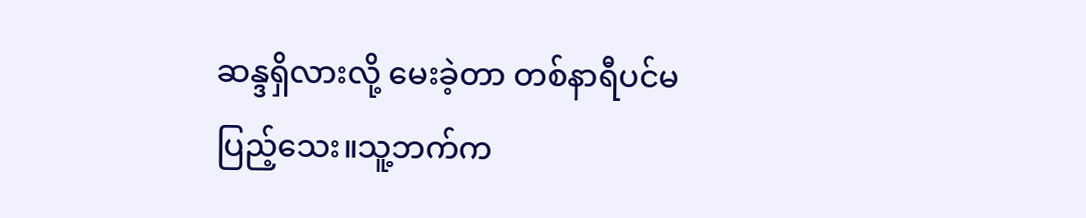ဆန္ဒရှိလားလို့ မေးခဲ့တာ တစ်နာရီပင်မပြည့်သေး။သူ့ဘက်က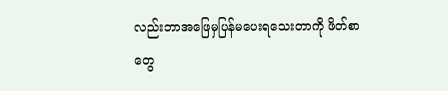လည်းဘာအဖြေမှပြန်မပေးရသေးတာကို ဖိတ်စာတွေ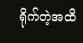ရိုက်တဲ့အထိ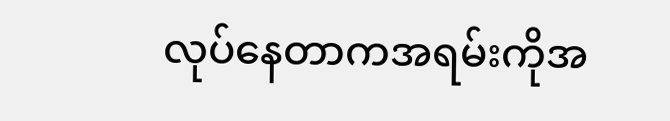လုပ်နေတာကအရမ်းကိုအ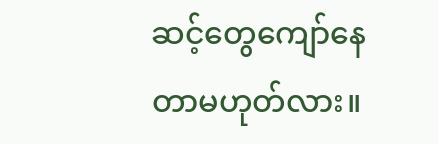ဆင့်တွေကျော်နေတာမဟုတ်လား။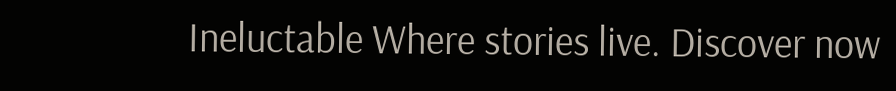Ineluctable Where stories live. Discover now